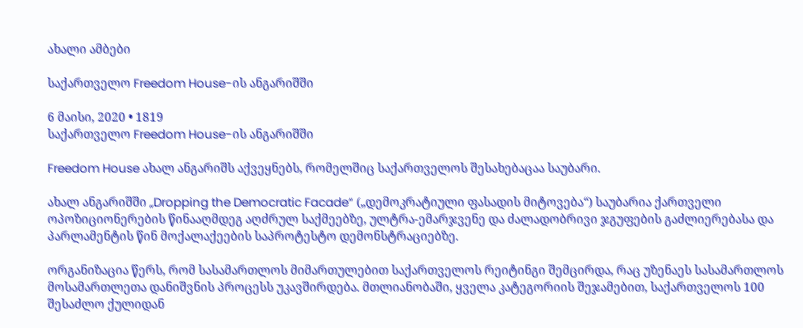ახალი ამბები

საქართველო Freedom House-ის ანგარიშში

6 მაისი, 2020 • 1819
საქართველო Freedom House-ის ანგარიშში

Freedom House ახალ ანგარიშს აქვეყნებს, რომელშიც საქართველოს შესახებაცაა საუბარი.

ახალ ანგარიშში „Dropping the Democratic Facade“ („დემოკრატიული ფასადის მიტოვება“) საუბარია ქართველი ოპოზიციონერების წინააღმდეგ აღძრულ საქმეებზე, ულტრა-ემარჯვენე და ძალადობრივი ჯგუფების გაძლიერებასა და პარლამენტის წინ მოქალაქეების საპროტესტო დემონსტრაციებზე.

ორგანიზაცია წერს, რომ სასამართლოს მიმართულებით საქართველოს რეიტინგი შემცირდა, რაც უზენაეს სასამართლოს მოსამართლეთა დანიშვნის პროცესს უკავშირდება. მთლიანობაში, ყველა კატეგორიის შეჯამებით, საქართველოს 100 შესაძლო ქულიდან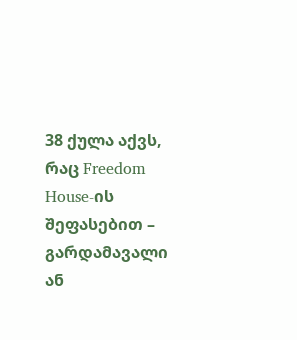38 ქულა აქვს, რაც Freedom House-ის შეფასებით – გარდამავალი ან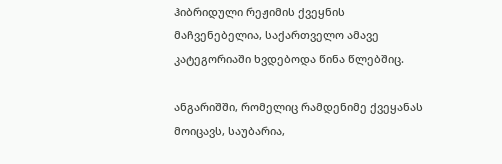ჰიბრიდული რეჟიმის ქვეყნის მაჩვენებელია, საქართველო ამავე კატეგორიაში ხვდებოდა წინა წლებშიც.

ანგარიშში, რომელიც რამდენიმე ქვეყანას მოიცავს, საუბარია,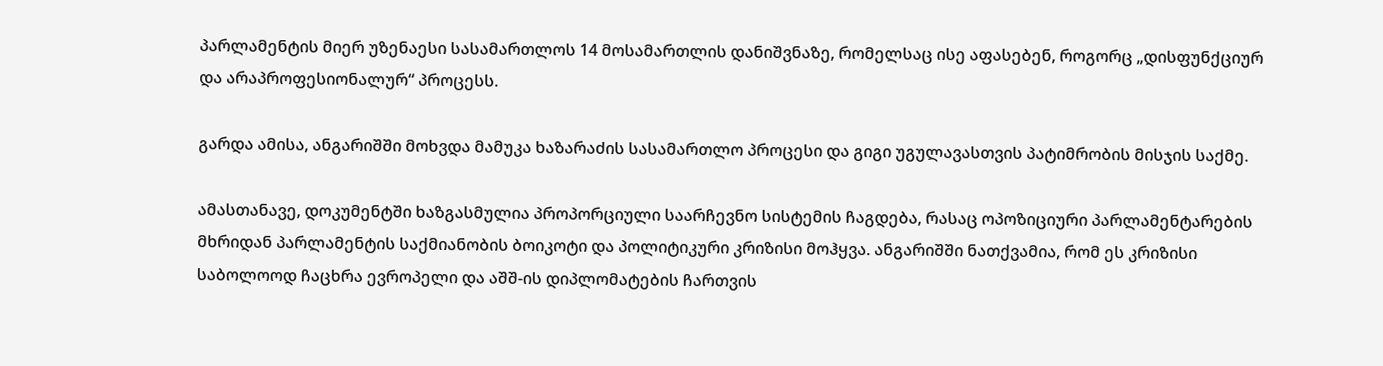პარლამენტის მიერ უზენაესი სასამართლოს 14 მოსამართლის დანიშვნაზე, რომელსაც ისე აფასებენ, როგორც „დისფუნქციურ და არაპროფესიონალურ“ პროცესს.

გარდა ამისა, ანგარიშში მოხვდა მამუკა ხაზარაძის სასამართლო პროცესი და გიგი უგულავასთვის პატიმრობის მისჯის საქმე.

ამასთანავე, დოკუმენტში ხაზგასმულია პროპორციული საარჩევნო სისტემის ჩაგდება, რასაც ოპოზიციური პარლამენტარების მხრიდან პარლამენტის საქმიანობის ბოიკოტი და პოლიტიკური კრიზისი მოჰყვა. ანგარიშში ნათქვამია, რომ ეს კრიზისი საბოლოოდ ჩაცხრა ევროპელი და აშშ-ის დიპლომატების ჩართვის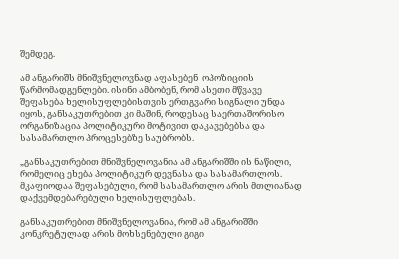შემდეგ.

ამ ანგარიშს მნიშვნელოვნად აფასებენ  ოპოზიციის წარმომადგენლები. ისინი ამბობენ, რომ ასეთი მწვავე შეფასება ხელისუფლებისთვის ერთგვარი სიგნალი უნდა იყოს, განსაკუთრებით კი მაშინ, როდესაც საერთაშორისო ორგანიზაცია პოლიტიკური მოტივით დაკავებებსა და სასამართლო პროცესებზე საუბრობს.

„განსაკუთრებით მნიშვნელოვანია ამ ანგარიშში ის ნაწილი, რომელიც ეხება პოლიტიკურ დევნასა და სასამართლოს. მკაფიოდაა შეფასებული, რომ სასამართლო არის მთლიანად დაქვემდებარებული ხელისუფლებას.

განსაკუთრებით მნიშვნელოვანია, რომ ამ ანგარიშში კონკრეტულად არის მოხსენებული გიგი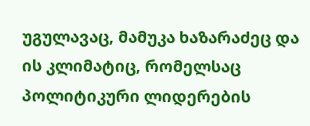უგულავაც, მამუკა ხაზარაძეც და ის კლიმატიც, რომელსაც პოლიტიკური ლიდერების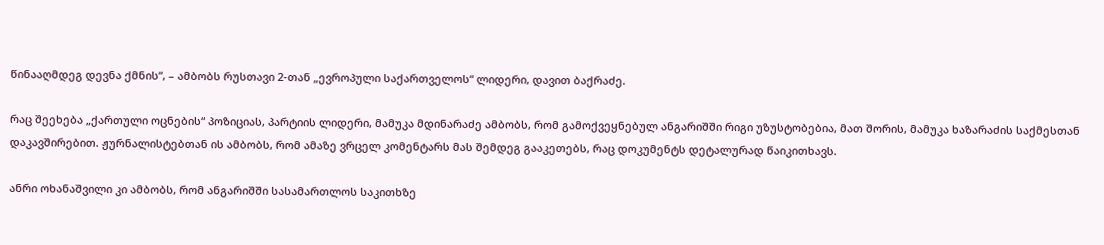წინააღმდეგ დევნა ქმნის“, – ამბობს რუსთავი 2-თან „ევროპული საქართველოს“ ლიდერი, დავით ბაქრაძე.

რაც შეეხება „ქართული ოცნების“ პოზიციას, პარტიის ლიდერი, მამუკა მდინარაძე ამბობს, რომ გამოქვეყნებულ ანგარიშში რიგი უზუსტობებია, მათ შორის, მამუკა ხაზარაძის საქმესთან დაკავშირებით. ჟურნალისტებთან ის ამბობს, რომ ამაზე ვრცელ კომენტარს მას შემდეგ გააკეთებს, რაც დოკუმენტს დეტალურად წაიკითხავს.

ანრი ოხანაშვილი კი ამბობს, რომ ანგარიშში სასამართლოს საკითხზე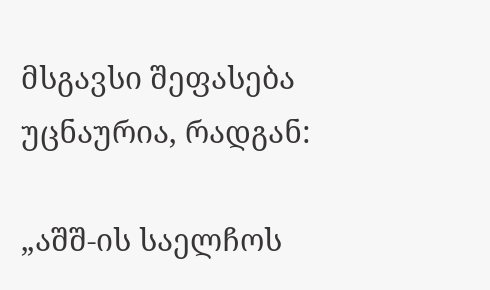მსგავსი შეფასება უცნაურია, რადგან:

„აშშ-ის საელჩოს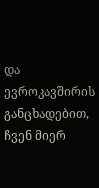და ევროკავშირის განცხადებით,  ჩვენ მიერ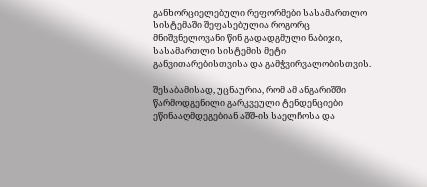განხორციელებული რეფორმები სასამართლო სისტემაში შეფასებულია როგორც მნიშვნელოვანი წინ გადადგმული ნაბიჯი, სასამართლი სისტემის მეტი განვითარებისთვისა და გამჭვირვალობისთვის.

შესაბამისად, უცნაურია, რომ ამ ანგარიშში წარმოდგენილი გარკვეული ტენდენციები ეწინააღმდეგებიან აშშ-ის საელჩოსა და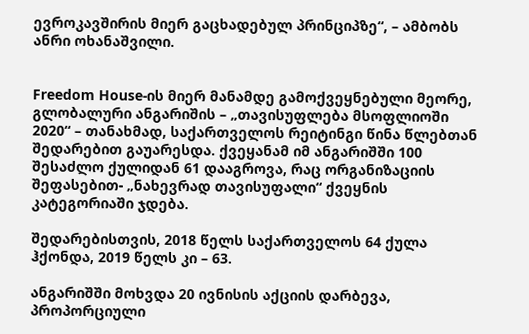ევროკავშირის მიერ გაცხადებულ პრინციპზე“, – ამბობს ანრი ოხანაშვილი.


Freedom House-ის მიერ მანამდე გამოქვეყნებული მეორე, გლობალური ანგარიშის – „თავისუფლება მსოფლიოში 2020“ – თანახმად, საქართველოს რეიტინგი წინა წლებთან შედარებით გაუარესდა. ქვეყანამ იმ ანგარიშში 100 შესაძლო ქულიდან 61 დააგროვა, რაც ორგანიზაციის შეფასებით- „ნახევრად თავისუფალი“ ქვეყნის კატეგორიაში ჯდება.

შედარებისთვის, 2018 წელს საქართველოს 64 ქულა ჰქონდა, 2019 წელს კი – 63.

ანგარიშში მოხვდა 20 ივნისის აქციის დარბევა, პროპორციული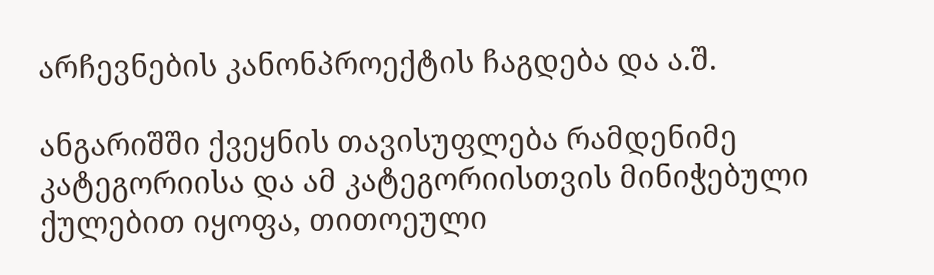არჩევნების კანონპროექტის ჩაგდება და ა.შ.

ანგარიშში ქვეყნის თავისუფლება რამდენიმე კატეგორიისა და ამ კატეგორიისთვის მინიჭებული ქულებით იყოფა, თითოეული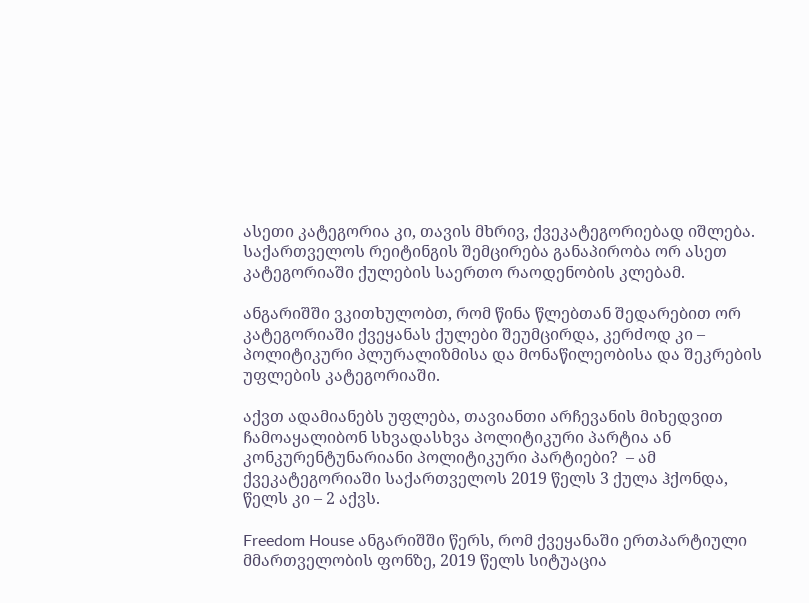ასეთი კატეგორია კი, თავის მხრივ, ქვეკატეგორიებად იშლება. საქართველოს რეიტინგის შემცირება განაპირობა ორ ასეთ კატეგორიაში ქულების საერთო რაოდენობის კლებამ.

ანგარიშში ვკითხულობთ, რომ წინა წლებთან შედარებით ორ კატეგორიაში ქვეყანას ქულები შეუმცირდა, კერძოდ კი – პოლიტიკური პლურალიზმისა და მონაწილეობისა და შეკრების უფლების კატეგორიაში.

აქვთ ადამიანებს უფლება, თავიანთი არჩევანის მიხედვით ჩამოაყალიბონ სხვადასხვა პოლიტიკური პარტია ან კონკურენტუნარიანი პოლიტიკური პარტიები?  – ამ ქვეკატეგორიაში საქართველოს 2019 წელს 3 ქულა ჰქონდა, წელს კი – 2 აქვს.

Freedom House ანგარიშში წერს, რომ ქვეყანაში ერთპარტიული მმართველობის ფონზე, 2019 წელს სიტუაცია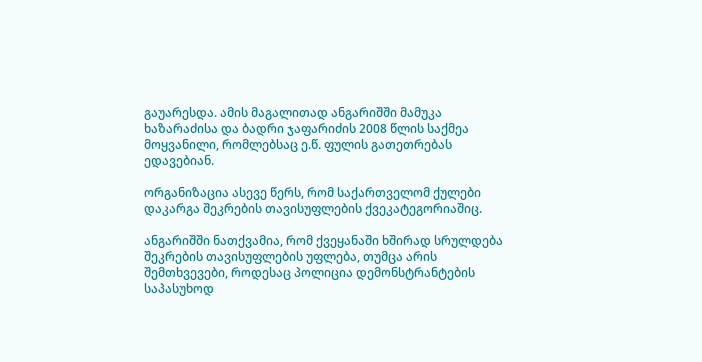გაუარესდა. ამის მაგალითად ანგარიშში მამუკა ხაზარაძისა და ბადრი ჯაფარიძის 2008 წლის საქმეა მოყვანილი, რომლებსაც ე.წ. ფულის გათეთრებას ედავებიან.

ორგანიზაცია ასევე წერს, რომ საქართველომ ქულები დაკარგა შეკრების თავისუფლების ქვეკატეგორიაშიც.

ანგარიშში ნათქვამია, რომ ქვეყანაში ხშირად სრულდება შეკრების თავისუფლების უფლება, თუმცა არის შემთხვევები, როდესაც პოლიცია დემონსტრანტების საპასუხოდ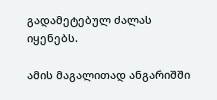გადამეტებულ ძალას იყენებს.

ამის მაგალითად ანგარიშში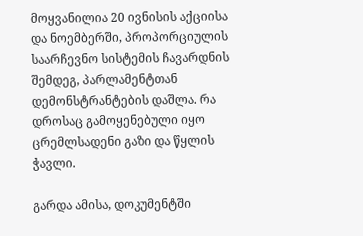მოყვანილია 20 ივნისის აქციისა და ნოემბერში, პროპორციულის საარჩევნო სისტემის ჩავარდნის შემდეგ, პარლამენტთან დემონსტრანტების დაშლა. რა დროსაც გამოყენებული იყო ცრემლსადენი გაზი და წყლის ჭავლი.

გარდა ამისა, დოკუმენტში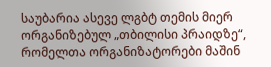საუბარია ასევე ლგბტ თემის მიერ ორგანიზებულ „თბილისი პრაიდზე“, რომელთა ორგანიზატორები მაშინ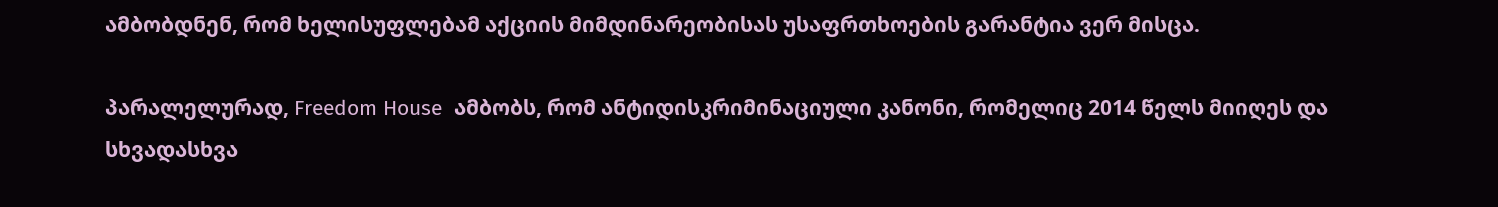ამბობდნენ, რომ ხელისუფლებამ აქციის მიმდინარეობისას უსაფრთხოების გარანტია ვერ მისცა.

პარალელურად, Freedom House  ამბობს, რომ ანტიდისკრიმინაციული კანონი, რომელიც 2014 წელს მიიღეს და სხვადასხვა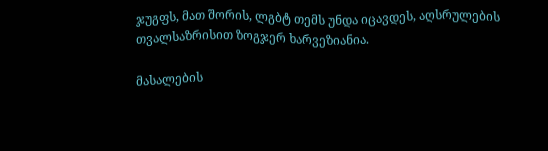ჯუგფს, მათ შორის, ლგბტ თემს უნდა იცავდეს, აღსრულების თვალსაზრისით ზოგჯერ ხარვეზიანია.

მასალების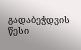გადაბეჭდვის წესი